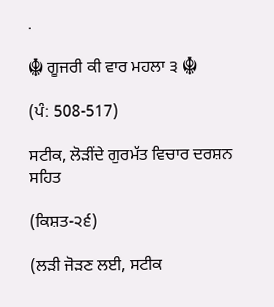.

☬ ਗੂਜਰੀ ਕੀ ਵਾਰ ਮਹਲਾ ੩ ☬

(ਪੰ: 508-517)

ਸਟੀਕ, ਲੋੜੀਂਦੇ ਗੁਰਮੱਤ ਵਿਚਾਰ ਦਰਸ਼ਨ ਸਹਿਤ

(ਕਿਸ਼ਤ-੨੬)

(ਲੜੀ ਜੋੜਣ ਲਈ, ਸਟੀਕ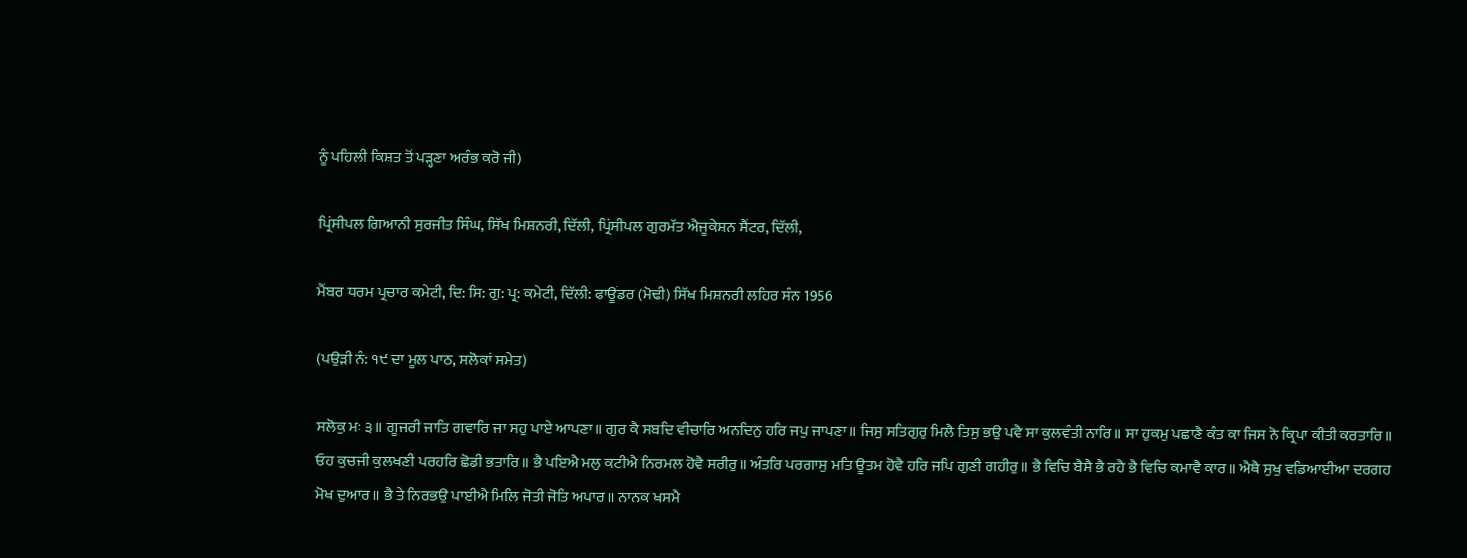ਨੂੰ ਪਹਿਲੀ ਕਿਸ਼ਤ ਤੋਂ ਪੜ੍ਹਣਾ ਅਰੰਭ ਕਰੋ ਜੀ)

ਪ੍ਰਿਂਸੀਪਲ ਗਿਆਨੀ ਸੁਰਜੀਤ ਸਿੰਘ, ਸਿੱਖ ਮਿਸ਼ਨਰੀ, ਦਿੱਲੀ, ਪ੍ਰਿਂਸੀਪਲ ਗੁਰਮੱਤ ਐਜੂਕੇਸ਼ਨ ਸੈਂਟਰ, ਦਿੱਲੀ,

ਮੈਂਬਰ ਧਰਮ ਪ੍ਰਚਾਰ ਕਮੇਟੀ, ਦਿ: ਸਿ: ਗੁ: ਪ੍ਰ: ਕਮੇਟੀ, ਦਿੱਲੀ: ਫਾਊਂਡਰ (ਮੋਢੀ) ਸਿੱਖ ਮਿਸ਼ਨਰੀ ਲਹਿਰ ਸੰਨ 1956

(ਪਉੜੀ ਨੰ: ੧੯ ਦਾ ਮੂਲ ਪਾਠ, ਸਲੋਕਾਂ ਸਮੇਤ)

ਸਲੋਕੁ ਮਃ ੩॥ ਗੂਜਰੀ ਜਾਤਿ ਗਵਾਰਿ ਜਾ ਸਹੁ ਪਾਏ ਆਪਣਾ॥ ਗੁਰ ਕੈ ਸਬਦਿ ਵੀਚਾਰਿ ਅਨਦਿਨੁ ਹਰਿ ਜਪੁ ਜਾਪਣਾ॥ ਜਿਸੁ ਸਤਿਗੁਰੁ ਮਿਲੈ ਤਿਸੁ ਭਉ ਪਵੈ ਸਾ ਕੁਲਵੰਤੀ ਨਾਰਿ॥ ਸਾ ਹੁਕਮੁ ਪਛਾਣੈ ਕੰਤ ਕਾ ਜਿਸ ਨੋ ਕ੍ਰਿਪਾ ਕੀਤੀ ਕਰਤਾਰਿ॥ ਓਹ ਕੁਚਜੀ ਕੁਲਖਣੀ ਪਰਹਰਿ ਛੋਡੀ ਭਤਾਰਿ॥ ਭੈ ਪਇਐ ਮਲੁ ਕਟੀਐ ਨਿਰਮਲ ਹੋਵੈ ਸਰੀਰੁ॥ ਅੰਤਰਿ ਪਰਗਾਸੁ ਮਤਿ ਊਤਮ ਹੋਵੈ ਹਰਿ ਜਪਿ ਗੁਣੀ ਗਹੀਰੁ॥ ਭੈ ਵਿਚਿ ਬੈਸੈ ਭੈ ਰਹੈ ਭੈ ਵਿਚਿ ਕਮਾਵੈ ਕਾਰ॥ ਐਥੈ ਸੁਖੁ ਵਡਿਆਈਆ ਦਰਗਹ ਮੋਖ ਦੁਆਰ॥ ਭੈ ਤੇ ਨਿਰਭਉ ਪਾਈਐ ਮਿਲਿ ਜੋਤੀ ਜੋਤਿ ਅਪਾਰ॥ ਨਾਨਕ ਖਸਮੈ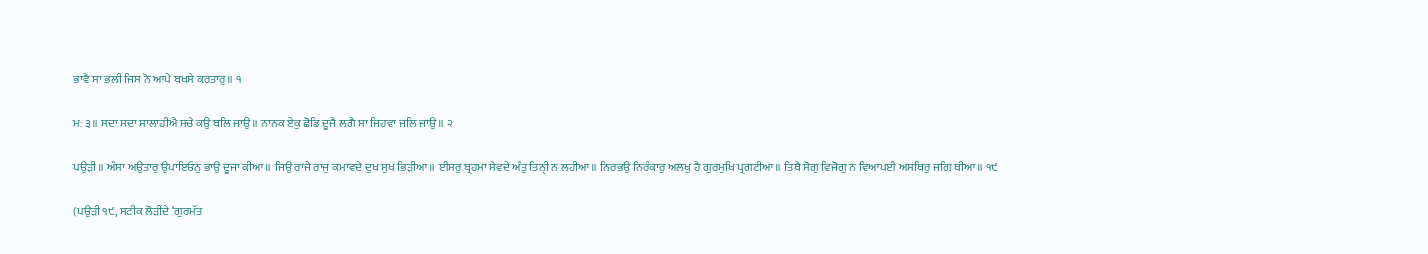ਭਾਵੈ ਸਾ ਭਲੀ ਜਿਸ ਨੋ ਆਪੇ ਬਖਸੇ ਕਰਤਾਰੁ॥ ੧

ਮਃ ੩॥ ਸਦਾ ਸਦਾ ਸਾਲਾਹੀਐ ਸਚੇ ਕਉ ਬਲਿ ਜਾਉ॥ ਨਾਨਕ ਏਕੁ ਛੋਡਿ ਦੂਜੈ ਲਗੈ ਸਾ ਜਿਹਵਾ ਜਲਿ ਜਾਉ॥ ੨

ਪਉੜੀ॥ ਅੰਸਾ ਅਉਤਾਰੁ ਉਪਾਇਓਨੁ ਭਾਉ ਦੂਜਾ ਕੀਆ॥ ਜਿਉ ਰਾਜੇ ਰਾਜੁ ਕਮਾਵਦੇ ਦੁਖ ਸੁਖ ਭਿੜੀਆ॥ ਈਸਰੁ ਬ੍ਰਹਮਾ ਸੇਵਦੇ ਅੰਤੁ ਤਿਨੀੑ ਨ ਲਹੀਆ॥ ਨਿਰਭਉ ਨਿਰੰਕਾਰੁ ਅਲਖੁ ਹੈ ਗੁਰਮੁਖਿ ਪ੍ਰਗਟੀਆ॥ ਤਿਥੈ ਸੋਗੁ ਵਿਜੋਗੁ ਨ ਵਿਆਪਈ ਅਸਥਿਰੁ ਜਗਿ ਥੀਆ॥ ੧੯

(ਪਉੜੀ ੧੯, ਸਟੀਕ ਲੋੜੀਂਦੇ ‘ਗੁਰਮੱਤ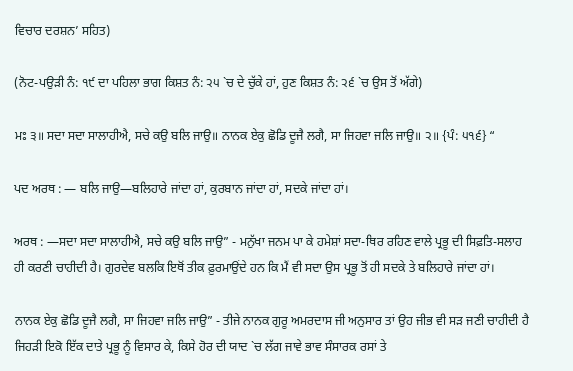ਵਿਚਾਰ ਦਰਸ਼ਨ’ ਸਹਿਤ)

(ਨੋਟ-ਪਉੜੀ ਨੰ: ੧੯ ਦਾ ਪਹਿਲਾ ਭਾਗ ਕਿਸ਼ਤ ਨੰ: ੨੫ `ਚ ਦੇ ਚੁੱਕੇ ਹਾਂ, ਹੁਣ ਕਿਸ਼ਤ ਨੰ: ੨੬ `ਚ ਉਸ ਤੋਂ ਅੱਗੇ)

ਮਃ ੩॥ ਸਦਾ ਸਦਾ ਸਾਲਾਹੀਐ, ਸਚੇ ਕਉ ਬਲਿ ਜਾਉ॥ ਨਾਨਕ ਏਕੁ ਛੋਡਿ ਦੂਜੈ ਲਗੈ, ਸਾ ਜਿਹਵਾ ਜਲਿ ਜਾਉ॥ ੨॥ {ਪੰ: ੫੧੬} “

ਪਦ ਅਰਥ : — ਬਲਿ ਜਾਉ—ਬਲਿਹਾਰੇ ਜਾਂਦਾ ਹਾਂ, ਕੁਰਬਾਨ ਜਾਂਦਾ ਹਾਂ, ਸਦਕੇ ਜਾਂਦਾ ਹਾਂ।

ਅਰਥ : —ਸਦਾ ਸਦਾ ਸਾਲਾਹੀਐ, ਸਚੇ ਕਉ ਬਲਿ ਜਾਉ” - ਮਨੁੱਖਾ ਜਨਮ ਪਾ ਕੇ ਹਮੇਸ਼ਾਂ ਸਦਾ-ਥਿਰ ਰਹਿਣ ਵਾਲੇ ਪ੍ਰਭੂ ਦੀ ਸਿਫ਼ਤਿ-ਸਲਾਹ ਹੀ ਕਰਣੀ ਚਾਹੀਦੀ ਹੈ। ਗੁਰਦੇਵ ਬਲਕਿ ਇਥੋਂ ਤੀਕ ਫ਼ੁਰਮਾਉਂਦੇ ਹਨ ਕਿ ਮੈਂ ਵੀ ਸਦਾ ਉਸ ਪ੍ਰਭੂ ਤੋਂ ਹੀ ਸਦਕੇ ਤੇ ਬਲਿਹਾਰੇ ਜਾਂਦਾ ਹਾਂ।

ਨਾਨਕ ਏਕੁ ਛੋਡਿ ਦੂਜੈ ਲਗੈ, ਸਾ ਜਿਹਵਾ ਜਲਿ ਜਾਉ” - ਤੀਜੇ ਨਾਨਕ ਗੁਰੂ ਅਮਰਦਾਸ ਜੀ ਅਨੁਸਾਰ ਤਾਂ ਉਹ ਜੀਭ ਵੀ ਸੜ ਜਣੀ ਚਾਹੀਦੀ ਹੈ ਜਿਹੜੀ ਇਕੋ ਇੱਕ ਦਾਤੇ ਪ੍ਰਭੂ ਨੂੰ ਵਿਸਾਰ ਕੇ, ਕਿਸੇ ਹੋਰ ਦੀ ਯਾਦ `ਚ ਲੱਗ ਜਾਵੇ ਭਾਵ ਸੰਸਾਰਕ ਰਸਾਂ ਤੇ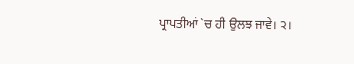ਪ੍ਰਾਪਤੀਆਂ `ਚ ਹੀ ਉਲਝ ਜਾਵੇ। ੨।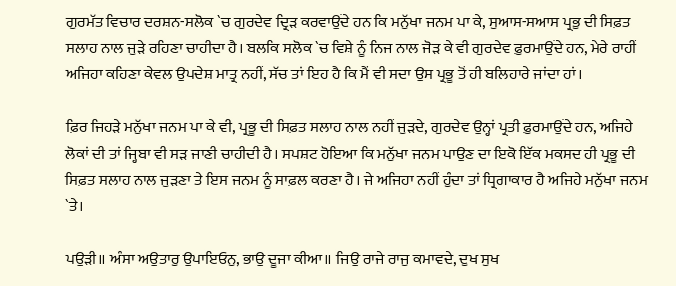ਗੁਰਮੱਤ ਵਿਚਾਰ ਦਰਸ਼ਨ-ਸਲੋਕ `ਚ ਗੁਰਦੇਵ ਦ੍ਰਿੜ ਕਰਵਾਉਂਦੇ ਹਨ ਕਿ ਮਨੁੱਖਾ ਜਨਮ ਪਾ ਕੇ, ਸੁਆਸ-ਸਆਸ ਪ੍ਰਭੁ ਦੀ ਸਿਫ਼ਤ ਸਲਾਹ ਨਾਲ ਜੁੜੇ ਰਹਿਣਾ ਚਾਹੀਦਾ ਹੈ। ਬਲਕਿ ਸਲੋਕ `ਚ ਵਿਸ਼ੇ ਨੂੰ ਨਿਜ ਨਾਲ ਜੋੜ ਕੇ ਵੀ ਗੁਰਦੇਵ ਫ਼ੁਰਮਾਉਂਦੇ ਹਨ, ਮੇਰੇ ਰਾਹੀਂ ਅਜਿਹਾ ਕਹਿਣਾ ਕੇਵਲ ਉਪਦੇਸ਼ ਮਾਤ੍ਰ ਨਹੀਂ, ਸੱਚ ਤਾਂ ਇਹ ਹੈ ਕਿ ਮੈਂ ਵੀ ਸਦਾ ਉਸ ਪ੍ਰਭੂ ਤੋਂ ਹੀ ਬਲਿਹਾਰੇ ਜਾਂਦਾ ਹਾਂ।

ਫ਼ਿਰ ਜਿਹੜੇ ਮਨੁੱਖਾ ਜਨਮ ਪਾ ਕੇ ਵੀ, ਪ੍ਰਭੂ ਦੀ ਸਿਫ਼ਤ ਸਲਾਹ ਨਾਲ ਨਹੀਂ ਜੁੜਦੇ, ਗੁਰਦੇਵ ਉਨ੍ਹਾਂ ਪ੍ਰਤੀ ਫ਼ੁਰਮਾਉਂਦੇ ਹਨ, ਅਜਿਹੇ ਲੋਕਾਂ ਦੀ ਤਾਂ ਜ੍ਹਿਬਾ ਵੀ ਸੜ ਜਾਣੀ ਚਾਹੀਦੀ ਹੈ। ਸਪਸ਼ਟ ਹੋਇਆ ਕਿ ਮਨੁੱਖਾ ਜਨਮ ਪਾਉਣ ਦਾ ਇਕੋ ਇੱਕ ਮਕਸਦ ਹੀ ਪ੍ਰਭੂ ਦੀ ਸਿਫ਼ਤ ਸਲਾਹ ਨਾਲ ਜੁੜਣਾ ਤੇ ਇਸ ਜਨਮ ਨੂੰ ਸਾਫ਼ਲ ਕਰਣਾ ਹੈ। ਜੇ ਅਜਿਹਾ ਨਹੀਂ ਹੁੰਦਾ ਤਾਂ ਧ੍ਰਿਗਾਕਾਰ ਹੈ ਅਜਿਹੇ ਮਨੁੱਖਾ ਜਨਮ `ਤੇ।

ਪਉੜੀ॥ ਅੰਸਾ ਅਉਤਾਰੁ ਉਪਾਇਓਨੁ, ਭਾਉ ਦੂਜਾ ਕੀਆ॥ ਜਿਉ ਰਾਜੇ ਰਾਜੁ ਕਮਾਵਦੇ, ਦੁਖ ਸੁਖ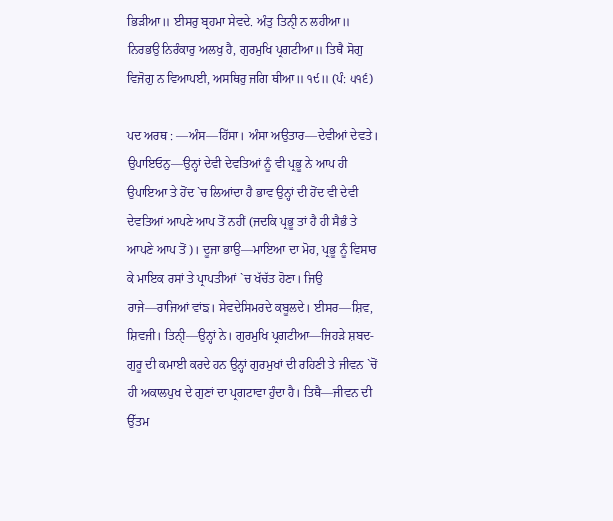ਭਿੜੀਆ॥ ਈਸਰੁ ਬ੍ਰਹਮਾ ਸੇਵਦੇ. ਅੰਤੁ ਤਿਨੀੑ ਨ ਲਹੀਆ॥ ਨਿਰਭਉ ਨਿਰੰਕਾਰੁ ਅਲਖੁ ਹੈ, ਗੁਰਮੁਖਿ ਪ੍ਰਗਟੀਆ॥ ਤਿਥੈ ਸੋਗੁ ਵਿਜੋਗੁ ਨ ਵਿਆਪਈ, ਅਸਥਿਰੁ ਜਗਿ ਥੀਆ॥ ੧੯॥ (ਪੰ: ੫੧੬)

ਪਦ ਅਰਥ : —ਅੰਸ—ਹਿੱਸਾ। ਅੰਸਾ ਅਉਤਾਰ—ਦੇਵੀਆਂ ਦੇਵਤੇ। ਉਪਾਇਓਨੁ—ਉਨ੍ਹਾਂ ਦੇਵੀ ਦੇਵਤਿਆਂ ਨੂੰ ਵੀ ਪ੍ਰਭੂ ਨੇ ਆਪ ਹੀ ਉਪਾਇਆ ਤੇ ਹੋਂਦ `ਚ ਲਿਆਂਦਾ ਹੈ ਭਾਵ ਉਨ੍ਹਾਂ ਦੀ ਹੋਂਦ ਵੀ ਦੇਵੀ ਦੇਵਤਿਆਂ ਆਪਣੇ ਆਪ ਤੋਂ ਨਹੀਂ (ਜਦਕਿ ਪ੍ਰਭੂ ਤਾਂ ਹੈ ਹੀ ਸੈਭੰ ਤੇ ਆਪਣੇ ਆਪ ਤੋਂ)। ਦੂਜਾ ਭਾਉ—ਮਾਇਆ ਦਾ ਮੋਹ, ਪ੍ਰਭੂ ਨੂੰ ਵਿਸਾਰ ਕੇ ਮਾਇਕ ਰਸਾਂ ਤੇ ਪ੍ਰਾਪਤੀਆਂ `ਚ ਖੱਚੱਤ ਹੋਣਾ। ਜਿਉ ਰਾਜੇ—ਰਾਜਿਆਂ ਵਾਂਙ। ਸੇਵਦੇਸਿਮਰਦੇ ਕਬੂਲਦੇ। ਈਸਰ—ਸ਼ਿਵ, ਸ਼ਿਵਜੀ। ਤਿਨੀੑ—ਉਨ੍ਹਾਂ ਨੇ। ਗੁਰਮੁਖਿ ਪ੍ਰਗਟੀਆ—ਜਿਹੜੇ ਸ਼ਬਦ-ਗੁਰੂ ਦੀ ਕਮਾਈ ਕਰਦੇ ਹਨ ਉਨ੍ਹਾਂ ਗੁਰਮੁਖਾਂ ਦੀ ਰਹਿਣੀ ਤੇ ਜੀਵਨ `ਚੋਂ ਹੀ ਅਕਾਲਪੁਖ ਦੇ ਗੁਣਾਂ ਦਾ ਪ੍ਰਗਟਾਵਾ ਹੁੰਦਾ ਹੈ। ਤਿਥੈ—ਜੀਵਨ ਦੀ ਉੱਤਮ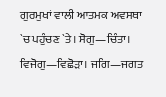ਗੁਰਮੁਖਾਂ ਵਾਲੀ ਆਤਮਕ ਅਵਸਥਾ `ਚ ਪਹੁੰਚਣ `ਤੇ। ਸੋਗੁ—ਚਿੰਤਾ। ਵਿਜੋਗੁ—ਵਿਛੋੜਾ। ਜਗਿ—ਜਗਤ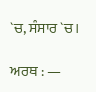`ਚ, ਸੰਸਾਰ `ਚ।

ਅਰਥ : —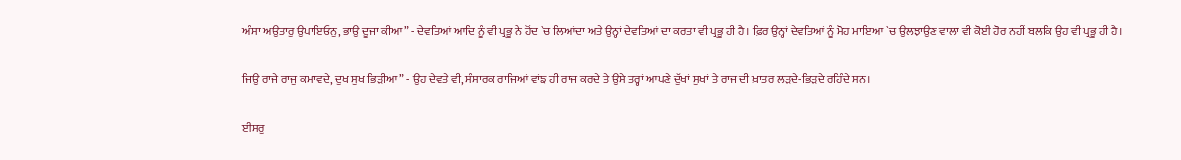ਅੰਸਾ ਅਉਤਾਰੁ ਉਪਾਇਓਨੁ, ਭਾਉ ਦੂਜਾ ਕੀਆ” - ਦੇਵਤਿਆਂ ਆਦਿ ਨੂੰ ਵੀ ਪ੍ਰਭੂ ਨੇ ਹੋਂਦ `ਚ ਲਿਆਂਦਾ ਅਤੇ ਉਨ੍ਹਾਂ ਦੇਵਤਿਆਂ ਦਾ ਕਰਤਾ ਵੀ ਪ੍ਰਭੂ ਹੀ ਹੈ। ਫ਼ਿਰ ਉਨ੍ਹਾਂ ਦੇਵਤਿਆਂ ਨੂੰ ਮੋਹ ਮਾਇਆ `ਚ ਉਲਝਾਉਣ ਵਾਲਾ ਵੀ ਕੋਈ ਹੋਰ ਨਹੀਂ ਬਲਕਿ ਉਹ ਵੀ ਪ੍ਰਭੂ ਹੀ ਹੈ।

ਜਿਉ ਰਾਜੇ ਰਾਜੁ ਕਮਾਵਦੇ, ਦੁਖ ਸੁਖ ਭਿੜੀਆ” - ਉਹ ਦੇਵਤੇ ਵੀ, ਸੰਸਾਰਕ ਰਾਜਿਆਂ ਵਾਂਙ ਹੀ ਰਾਜ ਕਰਦੇ ਤੇ ਉਸੇ ਤਰ੍ਹਾਂ ਆਪਣੇ ਦੁੱਖਾਂ ਸੁਖਾਂ ਤੇ ਰਾਜ ਦੀ ਖ਼ਾਤਰ ਲੜਦੇ-ਭਿੜਦੇ ਰਹਿੰਦੇ ਸਨ।

ਈਸਰੁ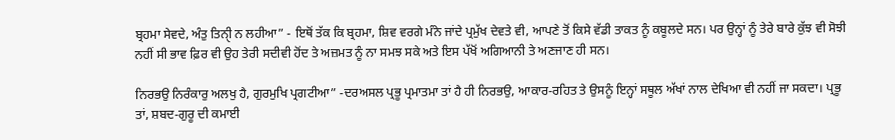ਬ੍ਰਹਮਾ ਸੇਵਦੇ, ਅੰਤੁ ਤਿਨੀੑ ਨ ਲਹੀਆ” - ਇਥੋਂ ਤੱਕ ਕਿ ਬ੍ਰਹਮਾ, ਸ਼ਿਵ ਵਰਗੇ ਮੰਨੇ ਜਾਂਦੇ ਪ੍ਰਮੁੱਖ ਦੇਵਤੇ ਵੀ, ਆਪਣੇ ਤੋਂ ਕਿਸੇ ਵੱਡੀ ਤਾਕਤ ਨੂੰ ਕਬੂਲਦੇ ਸਨ। ਪਰ ਉਨ੍ਹਾਂ ਨੂੰ ਤੇਰੇ ਬਾਰੇ ਕੁੱਝ ਵੀ ਸੋਝੀ ਨਹੀਂ ਸੀ ਭਾਵ ਫ਼ਿਰ ਵੀ ਉਹ ਤੇਰੀ ਸਦੀਵੀ ਹੋਂਦ ਤੇ ਅਜ਼ਮਤ ਨੂੰ ਨਾ ਸਮਝ ਸਕੇ ਅਤੇ ਇਸ ਪੱਖੋਂ ਅਗਿਆਨੀ ਤੇ ਅਣਜਾਣ ਹੀ ਸਨ।

ਨਿਰਭਉ ਨਿਰੰਕਾਰੁ ਅਲਖੁ ਹੈ, ਗੁਰਮੁਖਿ ਪ੍ਰਗਟੀਆ” -ਦਰਅਸਲ ਪ੍ਰਭੂ ਪ੍ਰਮਾਤਮਾ ਤਾਂ ਹੈ ਹੀ ਨਿਰਭਉ, ਆਕਾਰ-ਰਹਿਤ ਤੇ ਉਸਨੂੰ ਇਨ੍ਹਾਂ ਸਥੂਲ ਅੱਖਾਂ ਨਾਲ ਦੇਖਿਆ ਵੀ ਨਹੀਂ ਜਾ ਸਕਦਾ। ਪ੍ਰਭੂ ਤਾਂ, ਸ਼ਬਦ-ਗੁਰੂ ਦੀ ਕਮਾਈ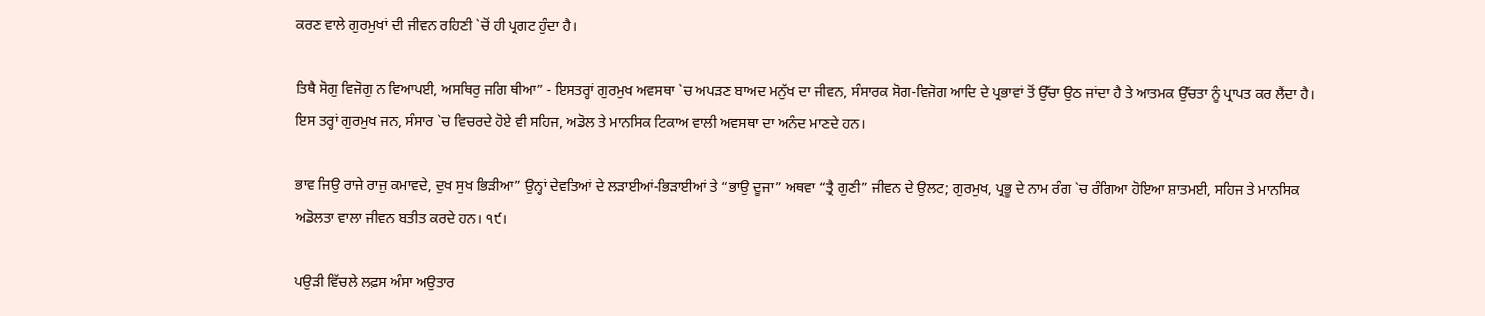ਕਰਣ ਵਾਲੇ ਗੁਰਮੁਖਾਂ ਦੀ ਜੀਵਨ ਰਹਿਣੀ `ਚੋਂ ਹੀ ਪ੍ਰਗਟ ਹੁੰਦਾ ਹੈ।

ਤਿਥੈ ਸੋਗੁ ਵਿਜੋਗੁ ਨ ਵਿਆਪਈ, ਅਸਥਿਰੁ ਜਗਿ ਥੀਆ” - ਇਸਤਰ੍ਹਾਂ ਗੁਰਮੁਖ ਅਵਸਥਾ `ਚ ਅਪੜਣ ਬਾਅਦ ਮਨੁੱਖ ਦਾ ਜੀਵਨ, ਸੰਸਾਰਕ ਸੋਗ-ਵਿਜੋਗ ਆਦਿ ਦੇ ਪ੍ਰਭਾਵਾਂ ਤੋਂ ਉੱਚਾ ਉਠ ਜਾਂਦਾ ਹੈ ਤੇ ਆਤਮਕ ਉੱਚਤਾ ਨੂੰ ਪ੍ਰਾਪਤ ਕਰ ਲੈਂਦਾ ਹੈ। ਇਸ ਤਰ੍ਹਾਂ ਗੁਰਮੁਖ ਜਨ, ਸੰਸਾਰ `ਚ ਵਿਚਰਦੇ ਹੋਏ ਵੀ ਸਹਿਜ, ਅਡੋਲ ਤੇ ਮਾਨਸਿਕ ਟਿਕਾਅ ਵਾਲੀ ਅਵਸਥਾ ਦਾ ਅਨੰਦ ਮਾਣਦੇ ਹਨ।

ਭਾਵ ਜਿਉ ਰਾਜੇ ਰਾਜੁ ਕਮਾਵਦੇ, ਦੁਖ ਸੁਖ ਭਿੜੀਆ” ਉਨ੍ਹਾਂ ਦੇਵਤਿਆਂ ਦੇ ਲੜਾਈਆਂ-ਭਿੜਾਈਆਂ ਤੇ “ਭਾਉ ਦੂਜਾ” ਅਥਵਾ “ਤ੍ਰੈ ਗੁਣੀ” ਜੀਵਨ ਦੇ ਉਲਟ; ਗੁਰਮੁਖ, ਪ੍ਰਭੂ ਦੇ ਨਾਮ ਰੰਗ `ਚ ਰੰਗਿਆ ਹੋਇਆ ਸ਼ਾਤਮਈ, ਸਹਿਜ ਤੇ ਮਾਨਸਿਕ ਅਡੋਲਤਾ ਵਾਲਾ ਜੀਵਨ ਬਤੀਤ ਕਰਦੇ ਹਨ। ੧੯।

ਪਉੜੀ ਵਿੱਚਲੇ ਲਫ਼ਸ ਅੰਸਾ ਅਉਤਾਰ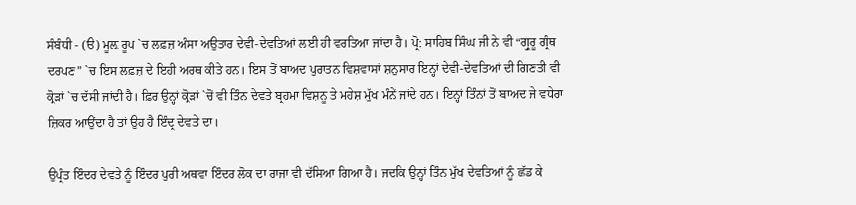ਸੰਬੰਧੀ - (ੳ) ਮੂਲ਼ ਰੂਪ `ਚ ਲਫ਼ਜ਼ ਅੰਸਾ ਅਉਤਾਰ ਦੇਵੀ-ਦੇਵਤਿਆਂ ਲਈ ਹੀ ਵਰਤਿਆ ਜਾਂਦਾ ਹੈ। ਪ੍ਰੋ: ਸਾਹਿਬ ਸਿੰਘ ਜੀ ਨੇ ਵੀ “ਗ੍ਰੁਰੂ ਗ੍ਰੰਥ ਦਰਪਣ” `ਚ ਇਸ ਲਫ਼ਜ਼ ਦੇ ਇਹੀ ਅਰਥ ਕੀਤੇ ਹਨ। ਇਸ ਤੋਂ ਬਾਅਦ ਪੁਰਾਤਨ ਵਿਸ਼ਵਾਸਾਂ ਸ਼ਨੁਸਾਰ ਇਨ੍ਹਾਂ ਦੇਵੀ-ਦੇਵਤਿਆਂ ਦੀ ਗਿਣਤੀ ਵੀ ਕ੍ਰੋੜਾਂ `ਚ ਦੱਸੀ ਜਾਂਦੀ ਹੈ। ਫ਼ਿਰ ਉਨ੍ਹਾਂ ਕ੍ਰੋੜਾਂ `ਚੋਂ ਵੀ ਤਿੰਨ ਦੇਵਤੇ ਬ੍ਰਹਮਾ ਵਿਸ਼ਨੂ ਤੇ ਮਹੇਸ਼ ਮੁੱਖ ਮੰਨੇਂ ਜਾਂਦੇ ਹਨ। ਇਨ੍ਹਾਂ ਤਿੰਨਾਂ ਤੋਂ ਬਾਅਦ ਜੇ ਵਧੇਰਾ ਜ਼ਿਕਰ ਆਉਂਦਾ ਹੈ ਤਾਂ ਉਹ ਹੈ ਇੰਦ੍ਰ ਦੇਵਤੇ ਦਾ।

ਉਪ੍ਰੰਤ ਇੰਦਰ ਦੇਵਤੇ ਨੂੰ ਇੰਦਰ ਪੁਰੀ ਅਥਵਾ ਇੰਦਰ ਲੋਕ ਦਾ ਰਾਜਾ ਵੀ ਦੱਸਿਆ ਗਿਆ ਹੈ। ਜਦਕਿ ਉਨ੍ਹਾਂ ਤਿੰਨ ਮੁੱਖ ਦੇਵਤਿਆਂ ਨੂੰ ਛੱਡ ਕੇ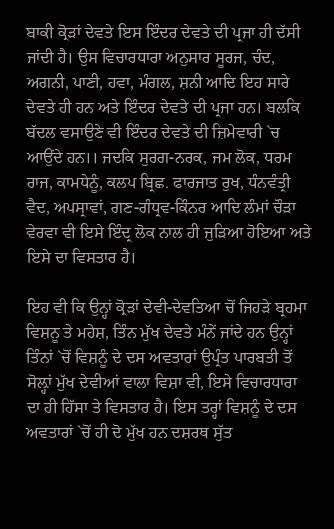ਬਾਕੀ ਕ੍ਰੋੜਾਂ ਦੇਵਤੇ ਇਸ ਇੰਦਰ ਦੇਵਤੇ ਦੀ ਪ੍ਰਜਾ ਹੀ ਦੱਸੀ ਜਾਂਦੀ ਹੈ। ਉਸ ਵਿਚਾਰਧਾਰਾ ਅਨੁਸਾਰ ਸੂਰਜ, ਚੰਦ, ਅਗਨੀ, ਪਾਣੀ, ਹਵਾ, ਮੰਗਲ, ਸ਼ਨੀ ਆਦਿ ਇਹ ਸਾਰੇ ਦੇਵਤੇ ਹੀ ਹਨ ਅਤੇ ਇੰਦਰ ਦੇਵਤੇ ਦੀ ਪ੍ਰਜਾ ਹਨ। ਬਲਕਿ ਬੱਦਲ ਵਸਾਉਣੇ ਵੀ ਇੰਦਰ ਦੇਵਤੇ ਦੀ ਜ਼ਿਮੇਵਾਰੀ `ਚ ਆਉਂਦੇ ਹਨ।। ਜਦਕਿ ਸੁਰਗ-ਨਰਕ, ਜਮ ਲੋਕ, ਧਰਮ ਰਾਜ, ਕਾਮਧੇਨੂੰ, ਕਲਪ ਬ੍ਰਿਛ. ਫਾਰਜਾਤ ਰੁਖ, ਧੰਨਵੰਤ੍ਰੀ ਵੈਦ, ਅਪਸ੍ਰਾਵਾਂ, ਗਣ-ਗੰਧ੍ਰਵ-ਕਿੰਨਰ ਆਦਿ ਲੰਮਾਂ ਚੌੜਾ ਵੇਰਵਾ ਵੀ ਇਸੇ ਇੰਦ੍ਰ ਲੋਕ ਨਾਲ ਹੀ ਜੁੜਿਆ ਹੋਇਆ ਅਤੇ ਇਸੇ ਦਾ ਵਿਸਤਾਰ ਹੈ।

ਇਹ ਵੀ ਕਿ ਉਨ੍ਹਾਂ ਕ੍ਰੋੜਾਂ ਦੇਵੀ-ਦੇਵਤਿਆ ਚੋਂ ਜਿਹੜੇ ਬ੍ਰਹਮਾ ਵਿਸ਼ਨੂ ਤੇ ਮਹੇਸ਼, ਤਿੰਨ ਮੁੱਖ ਦੇਵਤੇ ਮੰਨੇਂ ਜਾਂਦੇ ਹਨ ਉਨ੍ਹਾਂ ਤਿੰਨਾਂ `ਚੋਂ ਵਿਸ਼ਨੂੰ ਦੇ ਦਸ ਅਵਤਾਰਾਂ ਉਪ੍ਰੰਤ ਪਾਰਬਤੀ ਤੋਂ ਸੋਲ਼੍ਹਾਂ ਮੁੱਖ ਦੇਵੀਆਂ ਵਾਲਾ ਵਿਸ਼ਾ ਵੀ, ਇਸੇ ਵਿਚਾਰਧਾਰਾ ਦਾ ਹੀ ਹਿੱਸਾ ਤੇ ਵਿਸਤਾਰ ਹੈ। ਇਸ ਤਰ੍ਹਾਂ ਵਿਸ਼ਨੂੰ ਦੇ ਦਸ ਅਵਤਾਰਾਂ `ਚੋਂ ਹੀ ਦੋ ਮੁੱਖ ਹਨ ਦਸ਼ਰਥ ਸੁੱਤ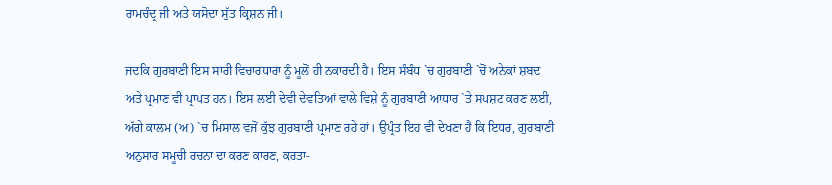ਰਾਮਚੰਦ੍ਰ ਜੀ ਅਤੇ ਯਸੋਦਾ ਸੁੱਤ ਕ੍ਰਿਸ਼ਨ ਜੀ।

ਜਦਕਿ ਗੁਰਬਾਣੀ ਇਸ ਸਾਰੀ ਵਿਚਾਰਧਾਰਾ ਨੂੰ ਮੂਲੋਂ ਹੀ ਨਕਾਰਦੀ ਹੈ। ਇਸ ਸੰਬੰਧ `ਚ ਗੁਰਬਾਣੀ `ਚੋਂ ਅਨੇਕਾਂ ਸ਼ਬਦ ਅਤੇ ਪ੍ਰਮਾਣ ਵੀ ਪ੍ਰਾਪਤ ਹਨ। ਇਸ ਲਈ ਦੇਵੀ ਦੇਵਤਿਆਂ ਵਾਲੇ ਵਿਸ਼ੇ ਨੂੰ ਗੁਰਬਾਣੀ ਆਧਾਰ `ਤੇ ਸਪਸ਼ਟ ਕਰਣ ਲਈ, ਅੱਗੇ ਕਾਲਮ (ਅ) `ਚ ਮਿਸਾਲ ਵਜੋਂ ਕੁੱਝ ਗੁਰਬਾਣੀ ਪ੍ਰਮਾਣ ਰਹੇ ਹਾਂ। ਉਪ੍ਰੰਤ ਇਹ ਵੀ ਦੇਖਣਾ ਹੈ ਕਿ ਇਧਰ, ਗੁਰਬਾਣੀ ਅਨੁਸਾਰ ਸਮੂਚੀ ਰਚਨਾ ਦਾ ਕਰਣ ਕਾਰਣ, ਕਰਤਾ-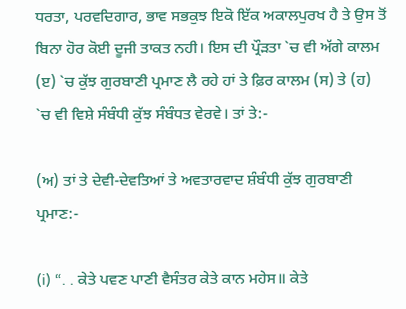ਧਰਤਾ, ਪਰਵਦਿਗਾਰ, ਭਾਵ ਸਭਕੁਝ ਇਕੋ ਇੱਕ ਅਕਾਲਪੁਰਖ ਹੈ ਤੇ ਉਸ ਤੋਂ ਬਿਨਾ ਹੋਰ ਕੋਈ ਦੂਜੀ ਤਾਕਤ ਨਹੀ। ਇਸ ਦੀ ਪ੍ਰੌੜਤਾ `ਚ ਵੀ ਅੱਗੇ ਕਾਲਮ (ੲ) `ਚ ਕੁੱਝ ਗੁਰਬਾਣੀ ਪ੍ਰਮਾਣ ਲੈ ਰਹੇ ਹਾਂ ਤੇ ਫ਼ਿਰ ਕਾਲਮ (ਸ) ਤੇ (ਹ) `ਚ ਵੀ ਵਿਸ਼ੇ ਸੰਬੰਧੀ ਕੁੱਝ ਸੰਬੰਧਤ ਵੇਰਵੇ। ਤਾਂ ਤੇ:-

(ਅ) ਤਾਂ ਤੇ ਦੇਵੀ-ਦੇਵਤਿਆਂ ਤੇ ਅਵਤਾਰਵਾਦ ਸ਼ੰਬੰਧੀ ਕੁੱਝ ਗੁਰਬਾਣੀ ਪ੍ਰਮਾਣ:-

(i) “. . ਕੇਤੇ ਪਵਣ ਪਾਣੀ ਵੈਸੰਤਰ ਕੇਤੇ ਕਾਨ ਮਹੇਸ॥ ਕੇਤੇ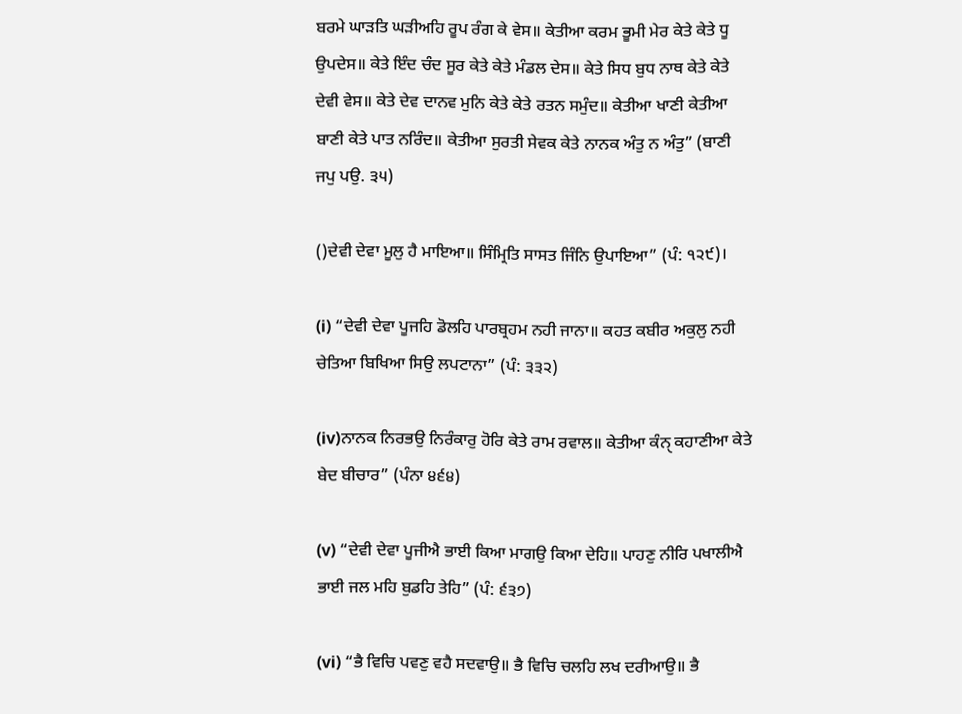ਬਰਮੇ ਘਾੜਤਿ ਘੜੀਅਹਿ ਰੂਪ ਰੰਗ ਕੇ ਵੇਸ॥ ਕੇਤੀਆ ਕਰਮ ਭੂਮੀ ਮੇਰ ਕੇਤੇ ਕੇਤੇ ਧੂ ਉਪਦੇਸ॥ ਕੇਤੇ ਇੰਦ ਚੰਦ ਸੂਰ ਕੇਤੇ ਕੇਤੇ ਮੰਡਲ ਦੇਸ॥ ਕੇਤੇ ਸਿਧ ਬੁਧ ਨਾਥ ਕੇਤੇ ਕੇਤੇ ਦੇਵੀ ਵੇਸ॥ ਕੇਤੇ ਦੇਵ ਦਾਨਵ ਮੁਨਿ ਕੇਤੇ ਕੇਤੇ ਰਤਨ ਸਮੁੰਦ॥ ਕੇਤੀਆ ਖਾਣੀ ਕੇਤੀਆ ਬਾਣੀ ਕੇਤੇ ਪਾਤ ਨਰਿੰਦ॥ ਕੇਤੀਆ ਸੁਰਤੀ ਸੇਵਕ ਕੇਤੇ ਨਾਨਕ ਅੰਤੁ ਨ ਅੰਤੁ” (ਬਾਣੀ ਜਪੁ ਪਉ. ੩੫)

()ਦੇਵੀ ਦੇਵਾ ਮੂਲੁ ਹੈ ਮਾਇਆ॥ ਸਿੰਮ੍ਰਿਤਿ ਸਾਸਤ ਜਿੰਨਿ ਉਪਾਇਆ” (ਪੰ: ੧੨੯)।

(i) “ਦੇਵੀ ਦੇਵਾ ਪੂਜਹਿ ਡੋਲਹਿ ਪਾਰਬ੍ਰਹਮ ਨਹੀ ਜਾਨਾ॥ ਕਹਤ ਕਬੀਰ ਅਕੁਲੁ ਨਹੀ ਚੇਤਿਆ ਬਿਖਿਆ ਸਿਉ ਲਪਟਾਨਾ” (ਪੰ: ੩੩੨)

(iv)ਨਾਨਕ ਨਿਰਭਉ ਨਿਰੰਕਾਰੁ ਹੋਰਿ ਕੇਤੇ ਰਾਮ ਰਵਾਲ॥ ਕੇਤੀਆ ਕੰਨੑ ਕਹਾਣੀਆ ਕੇਤੇ ਬੇਦ ਬੀਚਾਰ” (ਪੰਨਾ ੪੬੪)

(v) “ਦੇਵੀ ਦੇਵਾ ਪੂਜੀਐ ਭਾਈ ਕਿਆ ਮਾਗਉ ਕਿਆ ਦੇਹਿ॥ ਪਾਹਣੁ ਨੀਰਿ ਪਖਾਲੀਐ ਭਾਈ ਜਲ ਮਹਿ ਬੁਡਹਿ ਤੇਹਿ” (ਪੰ: ੬੩੭)

(vi) “ਭੈ ਵਿਚਿ ਪਵਣੁ ਵਹੈ ਸਦਵਾਉ॥ ਭੈ ਵਿਚਿ ਚਲਹਿ ਲਖ ਦਰੀਆਉ॥ ਭੈ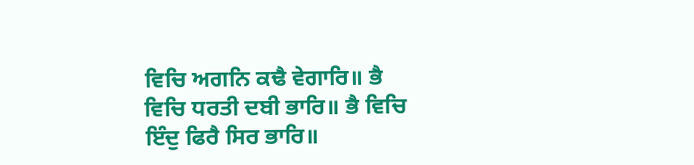ਵਿਚਿ ਅਗਨਿ ਕਢੈ ਵੇਗਾਰਿ॥ ਭੈ ਵਿਚਿ ਧਰਤੀ ਦਬੀ ਭਾਰਿ॥ ਭੈ ਵਿਚਿ ਇੰਦੁ ਫਿਰੈ ਸਿਰ ਭਾਰਿ॥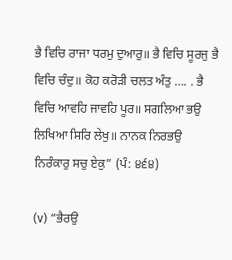ਭੈ ਵਿਚਿ ਰਾਜਾ ਧਰਮੁ ਦੁਆਰੁ॥ ਭੈ ਵਿਚਿ ਸੂਰਜੁ ਭੈ ਵਿਚਿ ਚੰਦੁ॥ ਕੋਹ ਕਰੋੜੀ ਚਲਤ ਅੰਤੁ …. . ਭੈ ਵਿਚਿ ਆਵਹਿ ਜਾਵਹਿ ਪੂਰ॥ ਸਗਲਿਆ ਭਉ ਲਿਖਿਆ ਸਿਰਿ ਲੇਖੁ॥ ਨਾਨਕ ਨਿਰਭਉ ਨਿਰੰਕਾਰੁ ਸਚੁ ਏਕੁ” (ਪੰ: ੪੬੪)

(v) “ਭੈਰਉ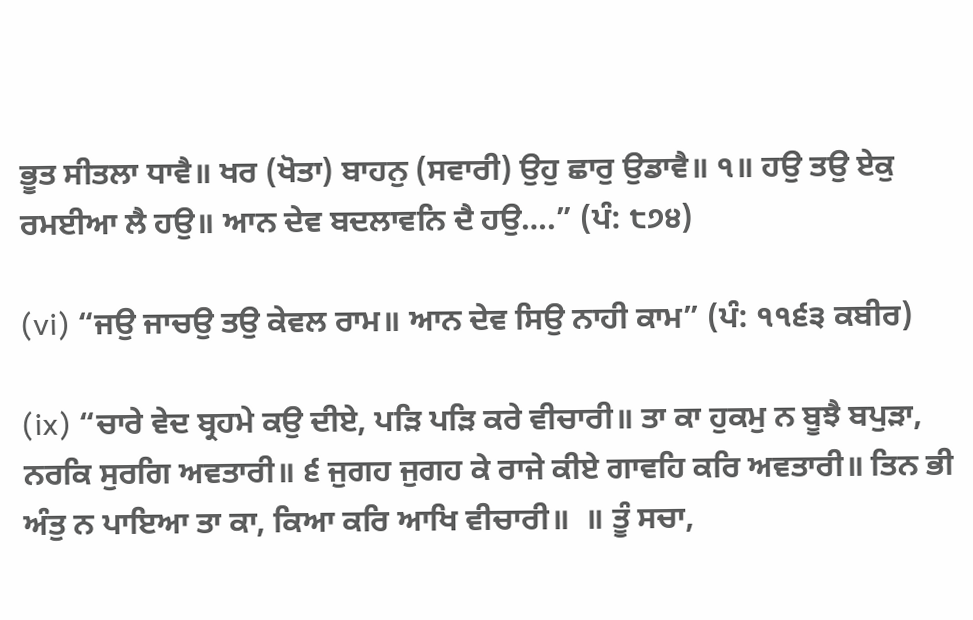ਭੂਤ ਸੀਤਲਾ ਧਾਵੈ॥ ਖਰ (ਖੋਤਾ) ਬਾਹਨੁ (ਸਵਾਰੀ) ਉਹੁ ਛਾਰੁ ਉਡਾਵੈ॥ ੧॥ ਹਉ ਤਉ ਏਕੁ ਰਮਈਆ ਲੈ ਹਉ॥ ਆਨ ਦੇਵ ਬਦਲਾਵਨਿ ਦੈ ਹਉ….” (ਪੰ: ੮੭੪)

(vi) “ਜਉ ਜਾਚਉ ਤਉ ਕੇਵਲ ਰਾਮ॥ ਆਨ ਦੇਵ ਸਿਉ ਨਾਹੀ ਕਾਮ” (ਪੰ: ੧੧੬੩ ਕਬੀਰ)

(ix) “ਚਾਰੇ ਵੇਦ ਬ੍ਰਹਮੇ ਕਉ ਦੀਏ, ਪੜਿ ਪੜਿ ਕਰੇ ਵੀਚਾਰੀ॥ ਤਾ ਕਾ ਹੁਕਮੁ ਨ ਬੂਝੈ ਬਪੁੜਾ, ਨਰਕਿ ਸੁਰਗਿ ਅਵਤਾਰੀ॥ ੬ ਜੁਗਹ ਜੁਗਹ ਕੇ ਰਾਜੇ ਕੀਏ ਗਾਵਹਿ ਕਰਿ ਅਵਤਾਰੀ॥ ਤਿਨ ਭੀ ਅੰਤੁ ਨ ਪਾਇਆ ਤਾ ਕਾ, ਕਿਆ ਕਰਿ ਆਖਿ ਵੀਚਾਰੀ॥  ॥ ਤੂੰ ਸਚਾ,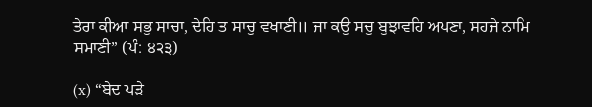ਤੇਰਾ ਕੀਆ ਸਭੁ ਸਾਚਾ, ਦੇਹਿ ਤ ਸਾਚੁ ਵਖਾਣੀ॥ ਜਾ ਕਉ ਸਚੁ ਬੁਝਾਵਹਿ ਅਪਣਾ, ਸਹਜੇ ਨਾਮਿ ਸਮਾਣੀ” (ਪੰ: ੪੨੩)

(x) “ਬੇਦ ਪੜੇ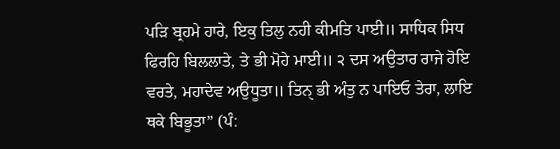ਪੜਿ ਬ੍ਰਹਮੇ ਹਾਰੇ, ਇਕੁ ਤਿਲੁ ਨਹੀ ਕੀਮਤਿ ਪਾਈ॥ ਸਾਧਿਕ ਸਿਧ ਫਿਰਹਿ ਬਿਲਲਾਤੇ, ਤੇ ਭੀ ਮੋਹੇ ਮਾਈ॥ ੨ ਦਸ ਅਉਤਾਰ ਰਾਜੇ ਹੋਇ ਵਰਤੇ, ਮਹਾਦੇਵ ਅਉਧੂਤਾ॥ ਤਿਨੑ ਭੀ ਅੰਤੁ ਨ ਪਾਇਓ ਤੇਰਾ, ਲਾਇ ਥਕੇ ਬਿਭੂਤਾ” (ਪੰ: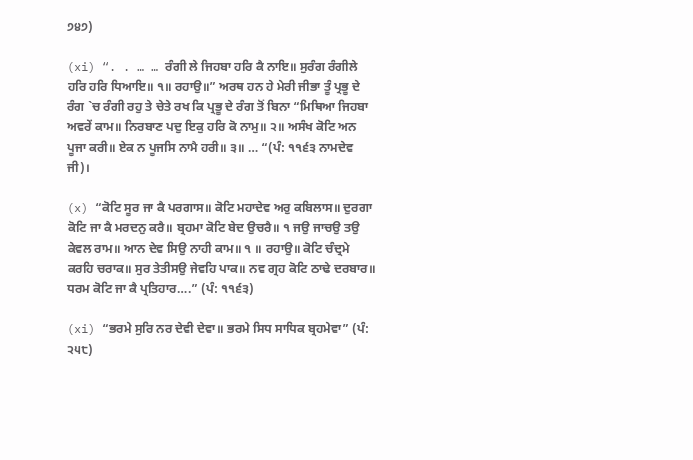੭੪੭)

(xi) “. . … … ਰੰਗੀ ਲੇ ਜਿਹਬਾ ਹਰਿ ਕੈ ਨਾਇ॥ ਸੁਰੰਗ ਰੰਗੀਲੇ ਹਰਿ ਹਰਿ ਧਿਆਇ॥ ੧॥ ਰਹਾਉ॥” ਅਰਥ ਹਨ ਹੇ ਮੇਰੀ ਜੀਭਾ ਤੂੰ ਪ੍ਰਭੂ ਦੇ ਰੰਗ `ਚ ਰੰਗੀ ਰਹੁ ਤੇ ਚੇਤੇ ਰਖ ਕਿ ਪ੍ਰਭੂ ਦੇ ਰੰਗ ਤੋਂ ਬਿਨਾ “ਮਿਥਿਆ ਜਿਹਬਾ ਅਵਰੇਂ ਕਾਮ॥ ਨਿਰਬਾਣ ਪਦੁ ਇਕੁ ਹਰਿ ਕੋ ਨਾਮੁ॥ ੨॥ ਅਸੰਖ ਕੋਟਿ ਅਨ ਪੂਜਾ ਕਰੀ॥ ਏਕ ਨ ਪੂਜਸਿ ਨਾਮੈ ਹਰੀ॥ ੩॥ … “(ਪੰ: ੧੧੬੩ ਨਾਮਦੇਵ ਜੀ)।

(x) “ਕੋਟਿ ਸੂਰ ਜਾ ਕੈ ਪਰਗਾਸ॥ ਕੋਟਿ ਮਹਾਦੇਵ ਅਰੁ ਕਬਿਲਾਸ॥ ਦੁਰਗਾ ਕੋਟਿ ਜਾ ਕੈ ਮਰਦਨੁ ਕਰੈ॥ ਬ੍ਰਹਮਾ ਕੋਟਿ ਬੇਦ ਉਚਰੈ॥ ੧ ਜਉ ਜਾਚਉ ਤਉ ਕੇਵਲ ਰਾਮ॥ ਆਨ ਦੇਵ ਸਿਉ ਨਾਹੀ ਕਾਮ॥ ੧ ॥ ਰਹਾਉ॥ ਕੋਟਿ ਚੰਦ੍ਰਮੇ ਕਰਹਿ ਚਰਾਕ॥ ਸੁਰ ਤੇਤੀਸਉ ਜੇਵਹਿ ਪਾਕ॥ ਨਵ ਗ੍ਰਹ ਕੋਟਿ ਠਾਢੇ ਦਰਬਾਰ॥ ਧਰਮ ਕੋਟਿ ਜਾ ਕੈ ਪ੍ਰਤਿਹਾਰ….” (ਪੰ: ੧੧੬੩)

(xi) “ਭਰਮੇ ਸੁਰਿ ਨਰ ਦੇਵੀ ਦੇਵਾ॥ ਭਰਮੇ ਸਿਧ ਸਾਧਿਕ ਬ੍ਰਹਮੇਵਾ” (ਪੰ: ੨੫੮)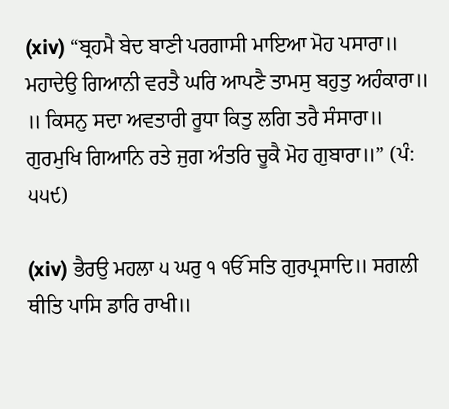(xiv) “ਬ੍ਰਹਮੈ ਬੇਦ ਬਾਣੀ ਪਰਗਾਸੀ ਮਾਇਆ ਮੋਹ ਪਸਾਰਾ॥ ਮਹਾਦੇਉ ਗਿਆਨੀ ਵਰਤੈ ਘਰਿ ਆਪਣੈ ਤਾਮਸੁ ਬਹੁਤੁ ਅਹੰਕਾਰਾ॥  ॥ ਕਿਸਨੁ ਸਦਾ ਅਵਤਾਰੀ ਰੂਧਾ ਕਿਤੁ ਲਗਿ ਤਰੈ ਸੰਸਾਰਾ॥ ਗੁਰਮੁਖਿ ਗਿਆਨਿ ਰਤੇ ਜੁਗ ਅੰਤਰਿ ਚੂਕੈ ਮੋਹ ਗੁਬਾਰਾ॥” (ਪੰ: ੫੫੯)

(xiv) ਭੈਰਉ ਮਹਲਾ ੫ ਘਰੁ ੧ ੴ ਸਤਿ ਗੁਰਪ੍ਰਸਾਦਿ॥ ਸਗਲੀ ਥੀਤਿ ਪਾਸਿ ਡਾਰਿ ਰਾਖੀ॥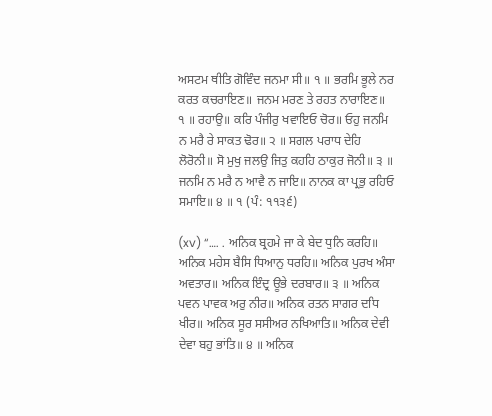ਅਸਟਮ ਥੀਤਿ ਗੋਵਿੰਦ ਜਨਮਾ ਸੀ॥ ੧ ॥ ਭਰਮਿ ਭੂਲੇ ਨਰ ਕਰਤ ਕਚਰਾਇਣ॥ ਜਨਮ ਮਰਣ ਤੇ ਰਹਤ ਨਾਰਾਇਣ॥ ੧ ॥ ਰਹਾਉ॥ ਕਰਿ ਪੰਜੀਰੁ ਖਵਾਇਓ ਚੋਰ॥ ਓਹੁ ਜਨਮਿ ਨ ਮਰੈ ਰੇ ਸਾਕਤ ਢੋਰ॥ ੨ ॥ ਸਗਲ ਪਰਾਧ ਦੇਹਿ ਲੋਰੋਨੀ॥ ਸੋ ਮੁਖੁ ਜਲਉ ਜਿਤੁ ਕਹਹਿ ਠਾਕੁਰ ਜੋਨੀ॥ ੩ ॥ ਜਨਮਿ ਨ ਮਰੈ ਨ ਆਵੈ ਨ ਜਾਇ॥ ਨਾਨਕ ਕਾ ਪ੍ਰਭੁ ਰਹਿਓ ਸਮਾਇ॥ ੪ ॥ ੧ (ਪੰ: ੧੧੩੬)

(xv) “…. . ਅਨਿਕ ਬ੍ਰਹਮੇ ਜਾ ਕੇ ਬੇਦ ਧੁਨਿ ਕਰਹਿ॥ ਅਨਿਕ ਮਹੇਸ ਬੈਸਿ ਧਿਆਨੁ ਧਰਹਿ॥ ਅਨਿਕ ਪੁਰਖ ਅੰਸਾ ਅਵਤਾਰ॥ ਅਨਿਕ ਇੰਦ੍ਰ ਊਭੇ ਦਰਬਾਰ॥ ੩ ॥ ਅਨਿਕ ਪਵਨ ਪਾਵਕ ਅਰੁ ਨੀਰ॥ ਅਨਿਕ ਰਤਨ ਸਾਗਰ ਦਧਿ ਖੀਰ॥ ਅਨਿਕ ਸੂਰ ਸਸੀਅਰ ਨਖਿਆਤਿ॥ ਅਨਿਕ ਦੇਵੀ ਦੇਵਾ ਬਹੁ ਭਾਂਤਿ॥ ੪ ॥ ਅਨਿਕ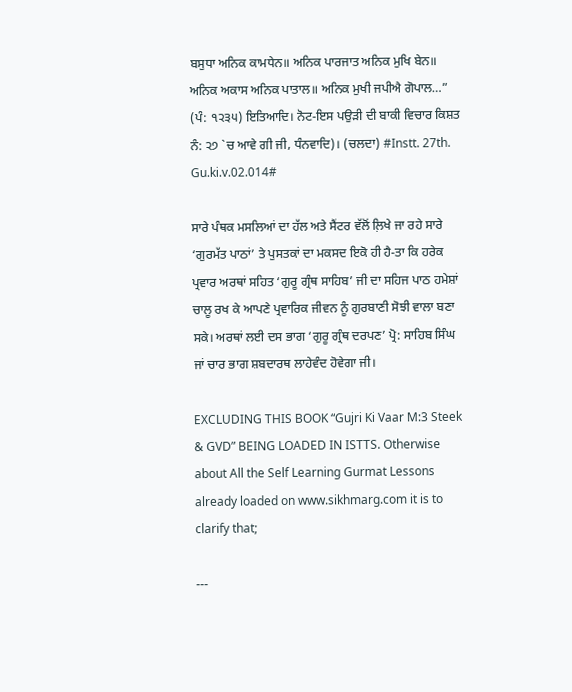ਬਸੁਧਾ ਅਨਿਕ ਕਾਮਧੇਨ॥ ਅਨਿਕ ਪਾਰਜਾਤ ਅਨਿਕ ਮੁਖਿ ਬੇਨ॥ ਅਨਿਕ ਅਕਾਸ ਅਨਿਕ ਪਾਤਾਲ॥ ਅਨਿਕ ਮੁਖੀ ਜਪੀਐ ਗੋਪਾਲ…” (ਪੰ: ੧੨੩੫) ਇਤਿਆਦਿ। ਨੋਟ-ਇਸ ਪਉੜੀ ਦੀ ਬਾਕੀ ਵਿਚਾਰ ਕਿਸ਼ਤ ਨੰ: ੨੭ `ਚ ਆਵੇ ਗੀ ਜੀ, ਧੰਨਵਾਦਿ)। (ਚਲਦਾ) #Instt. 27th. Gu.ki.v.02.014#

ਸਾਰੇ ਪੰਥਕ ਮਸਲਿਆਂ ਦਾ ਹੱਲ ਅਤੇ ਸੈਂਟਰ ਵੱਲੋਂ ਲ਼ਿਖੇ ਜਾ ਰਹੇ ਸਾਰੇ ‘ਗੁਰਮੱਤ ਪਾਠਾਂ’ ਤੇ ਪੁਸਤਕਾਂ ਦਾ ਮਕਸਦ ਇਕੋ ਹੀ ਹੈ-ਤਾ ਕਿ ਹਰੇਕ ਪ੍ਰਵਾਰ ਅਰਥਾਂ ਸਹਿਤ ‘ਗੁਰੂ ਗ੍ਰੰਥ ਸਾਹਿਬ’ ਜੀ ਦਾ ਸਹਿਜ ਪਾਠ ਹਮੇਸ਼ਾਂ ਚਾਲੂ ਰਖ ਕੇ ਆਪਣੇ ਪ੍ਰਵਾਰਿਕ ਜੀਵਨ ਨੂੰ ਗੁਰਬਾਣੀ ਸੋਝੀ ਵਾਲਾ ਬਣਾ ਸਕੇ। ਅਰਥਾਂ ਲਈ ਦਸ ਭਾਗ ‘ਗੁਰੂ ਗ੍ਰੰਥ ਦਰਪਣ’ ਪ੍ਰੋ: ਸਾਹਿਬ ਸਿੰਘ ਜਾਂ ਚਾਰ ਭਾਗ ਸ਼ਬਦਾਰਥ ਲਾਹੇਵੰਦ ਹੋਵੇਗਾ ਜੀ।

EXCLUDING THIS BOOK “Gujri Ki Vaar M:3 Steek & GVD” BEING LOADED IN ISTTS. Otherwise about All the Self Learning Gurmat Lessons already loaded on www.sikhmarg.com it is to clarify that;

---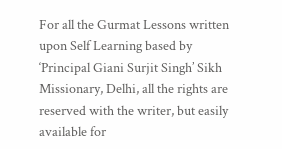For all the Gurmat Lessons written upon Self Learning based by ‘Principal Giani Surjit Singh’ Sikh Missionary, Delhi, all the rights are reserved with the writer, but easily available for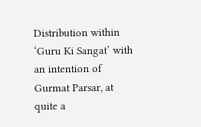Distribution within ‘Guru Ki Sangat’ with an intention of Gurmat Parsar, at quite a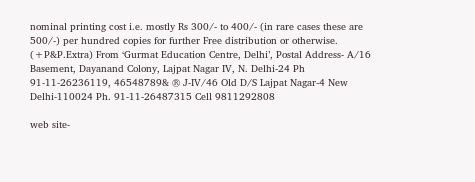nominal printing cost i.e. mostly Rs 300/- to 400/- (in rare cases these are 500/-) per hundred copies for further Free distribution or otherwise. (+P&P.Extra) From ‘Gurmat Education Centre, Delhi’, Postal Address- A/16 Basement, Dayanand Colony, Lajpat Nagar IV, N. Delhi-24 Ph 91-11-26236119, 46548789& ® J-IV/46 Old D/S Lajpat Nagar-4 New Delhi-110024 Ph. 91-11-26487315 Cell 9811292808

web site-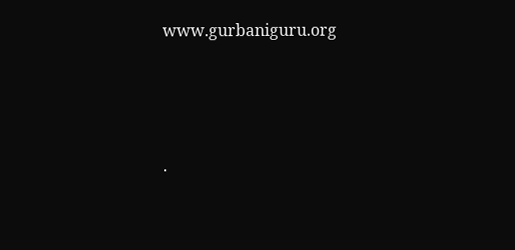www.gurbaniguru.org




.